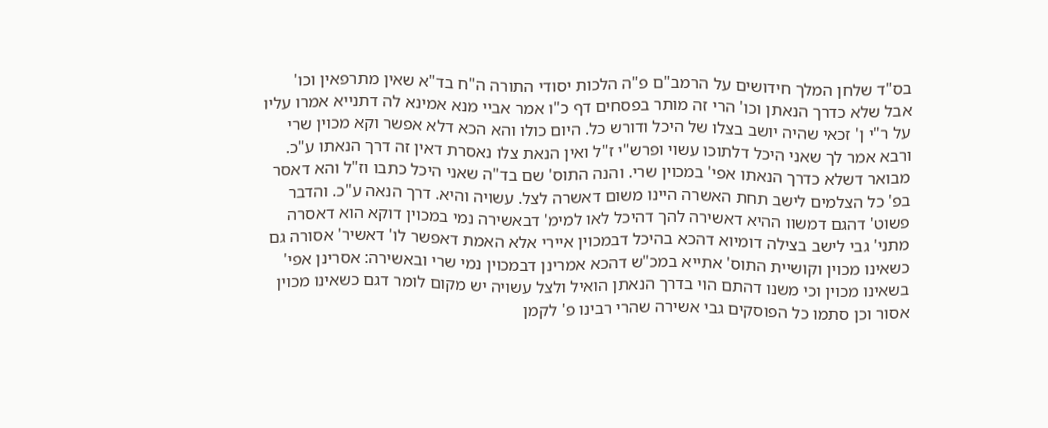בס"ד שלחן המלך חידושים על הרמב"ם פ"ה הלכות יסודי התורה ה"ח בד"א שאין מתרפאין וכו' אבל שלא כדרך הנאתן וכו' הרי זה מותר בפסחים דף כ"ו אמר אביי מנא אמינא לה דתנייא אמרו עליו על ר"י ן' זכאי שהיה יושב בצלו של היכל ודורש כל. היום כולו והא הכא דלא אפשר וקא מכוין שרי ורבא אמר לך שאני היכל דלתוכו עשוי ופרש"י ז"ל ואין הנאת צלו נאסרת דאין זה דרך הנאתו ע"כ. מבואר דשלא כדרך הנאתו אפי' במכוין שרי. והנה התוס' שם בד"ה שאני היכל כתבו וז"ל והא דאסר בפ' כל הצלמים לישב תחת האשרה היינו משום דאשרה לצל. עשויה והיא. דרך הנאה ע"כ. והדבר פשוט' דהגם דמשוו ההיא דאשירה להך דהיכל לאו למימ' דבאשירה נמי במכוין דוקא הוא דאסרה מתני' גבי לישב בצילה דומיוא דהכא בהיכל דבמכוין איירי אלא האמת דאפשר לו' דאשיר' אסורה גם כשאינו מכוין וקושיית התוס' אתייא במכ"ש דהכא אמרינן דבמכוין נמי שרי ובאשירה: אסרינן אפי' בשאינו מכוין וכי משנו דהתם הוי בדרך הנאתן הואיל ולצל עשויה יש מקום לומר דגם כשאינו מכוין אסור וכן סתמו כל הפוסקים גבי אשירה שהרי רבינו פ' לקמן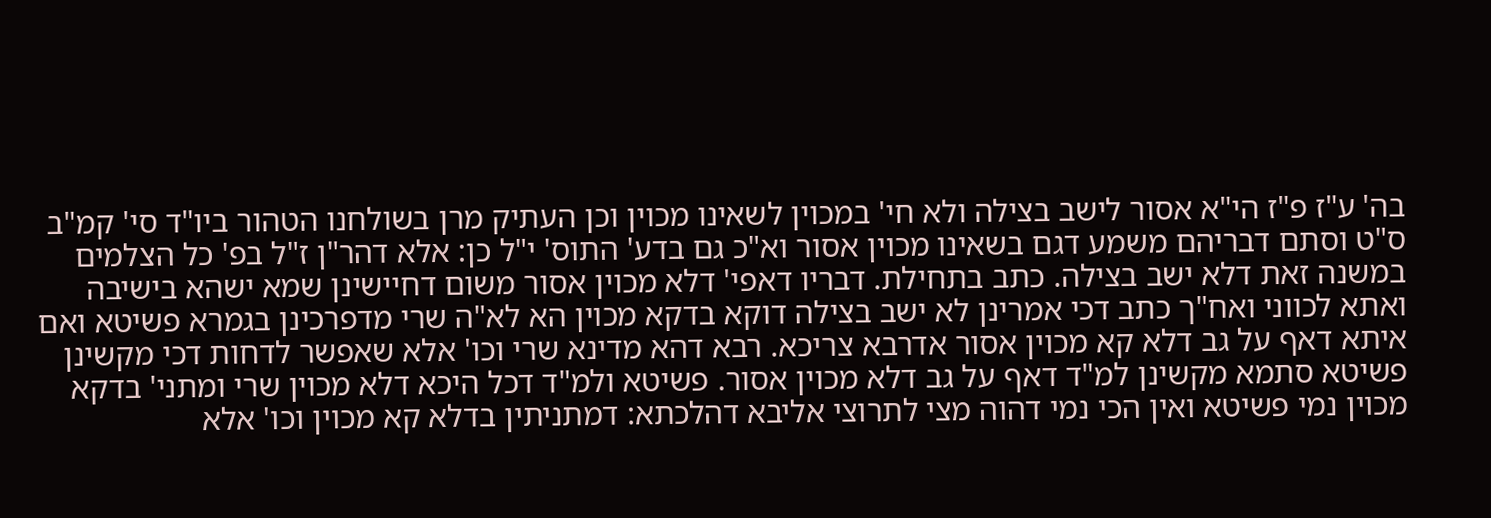בה' ע"ז פ"ז הי"א אסור לישב בצילה ולא חי' במכוין לשאינו מכוין וכן העתיק מרן בשולחנו הטהור ביו"ד סי' קמ"ב ס"ט וסתם דבריהם משמע דגם בשאינו מכוין אסור וא"כ גם בדע' התוס' י"ל כן: אלא דהר"ן ז"ל בפ' כל הצלמים במשנה זאת דלא ישב בצילה. כתב בתחילת. דבריו דאפי' דלא מכוין אסור משום דחיישינן שמא ישהא בישיבה ואתא לכווני ואח"ך כתב דכי אמרינן לא ישב בצילה דוקא בדקא מכוין הא לא"ה שרי מדפרכינן בגמרא פשיטא ואם איתא דאף על גב דלא קא מכוין אסור אדרבא צריכא. רבא דהא מדינא שרי וכו' אלא שאפשר לדחות דכי מקשינן פשיטא סתמא מקשינן למ"ד דאף על גב דלא מכוין אסור. פשיטא ולמ"ד דכל היכא דלא מכוין שרי ומתני' בדקא מכוין נמי פשיטא ואין הכי נמי דהוה מצי לתרוצי אליבא דהלכתא: דמתניתין בדלא קא מכוין וכו' אלא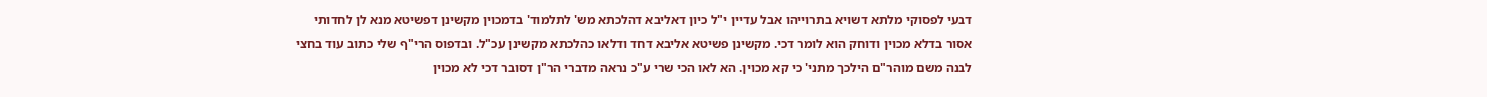דבעי לפסוקי מלתא דשויא בתרוייהו אבל עדיין י"ל כיון דאליבא דהלכתא מש' לתלמוד' בדמכוין מקשינן דפשיטא מנא לן לחדותי אסור בדלא מכוין ודוחק הוא לומר דכי. מקשינן פשיטא אליבא דחד ודלאו כהלכתא מקשינן עכ"ל. ובדפוס הרי"ף שלי כתוב עוד בחצי לבנה משם מוהר"ם הילכך מתני' כי קא מכוין. הא לאו הכי שרי ע"כ נראה מדברי הר"ן דסובר דכי לא מכוין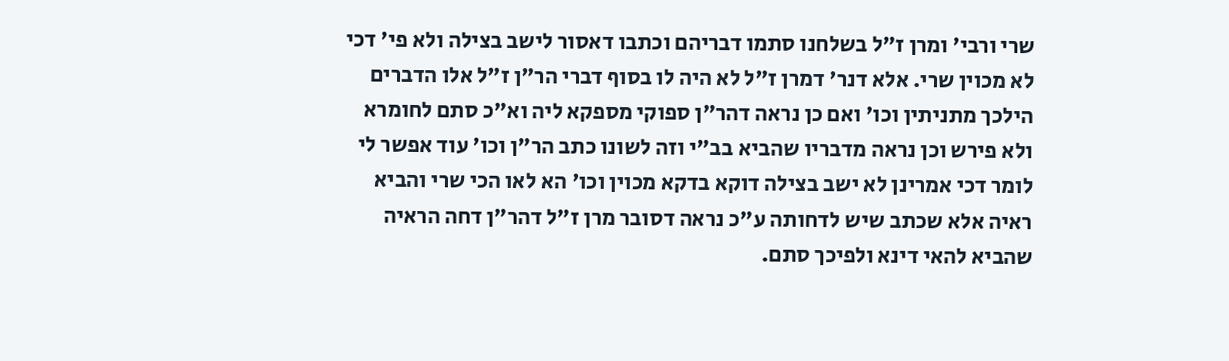שרי ורבי' ומרן ז"ל בשלחנו סתמו דבריהם וכתבו דאסור לישב בצילה ולא פי' דכי לא מכוין שרי. אלא דנר' דמרן ז"ל לא היה לו בסוף דברי הר"ן ז"ל אלו הדברים הילכך מתניתין וכו' ואם כן נראה דהר"ן ספוקי מספקא ליה וא"כ סתם לחומרא ולא פירש וכן נראה מדבריו שהביא בב"י וזה לשונו כתב הר"ן וכו' עוד אפשר לי לומר דכי אמרינן לא ישב בצילה דוקא בדקא מכוין וכו' הא לאו הכי שרי והביא ראיה אלא שכתב שיש לדחותה ע"כ נראה דסובר מרן ז"ל דהר"ן דחה הראיה שהביא להאי דינא ולפיכך סתם.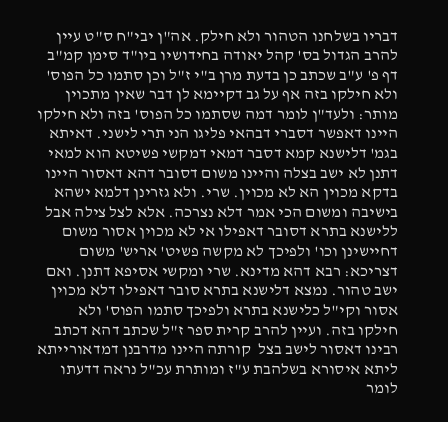דבריו בשלחנו הטהור ולא חילק. אה"ן יבי"ח ס"ט עיין להרב הגדול בס' קהל יאודה בחידושיו ביו"ד סימן קמ"ב דף פ' ע"ב שכתב כן בדעת מרן ב"י ז"ל וכן סתמו כל הפוס' ולא חילקו בזה אף על גב דקיימא לן דבר שאין מתכוין מותר: ולעד"ן לומר דמה שסתמו כל הפוס' בזה ולא חילקו היינו דאפשר דסברי דבהאי פליגו הני תרי לישני. דאיתא בגמ' דלישנא קמא דסבר דמאי דמקשי פשיטא הוא למאי דתנן לא ישב בצלה והיינו משום דסובר דהא דאסור היינו בדקא מכוין הא לא מכוין. שרי. ולא גזרינן דלמא ישהא בישיבה ומשום הכי אמר דלא נצרכה. אלא לצל צילה אבל ללישנא בתרא דסובר דאפילו אי לא מכוין אסור משום דחיישינן וכו' ולפיכך לא מקשה פשיט' אריש' משום דצריכא: רבא דהא מדינא. שרי ומקשי אסיפא דתנן. ואם ישב טהור. נמצא דלישנא בתרא סובר דאפילו דלא מכוין אסור וקי"ל כלישנא בתרא ולפיכך סתמו הפוס' ולא חילקו בזה. ועיין להרב קרית ספר ז"ל שכתב דהא דכתב רבינו דאסור לישב בצל  קורתה היינו מדרבנן דמדאורייתא ליתא איסורא בשלהבת ע"ז ומותרת עכ"ל נראה דדעתו לומר